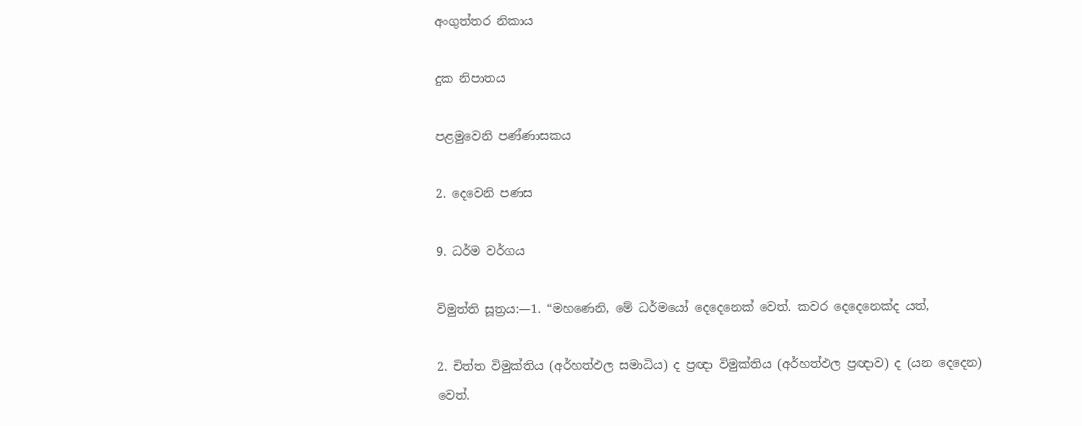අංගුත්තර නිකාය

දුක නිපාතය

පළමුවෙනි පණ්ණාසකය

2. දෙවෙනි පණස

9. ධර්ම වර්ගය

විමුත්ති සූත්‍රය:—1. “මහණෙනි, මේ ධර්මයෝ දෙදෙනෙක් වෙත්. කවර දෙදෙනෙක්ද යත්,

2. චිත්ත විමුක්තිය (අර්හත්ඵල සමාධිය) ද ප්‍රඥා විමුක්තිය (අර්හත්ඵල ප්‍රඥාව) ද (යන දෙදෙන) වෙත්.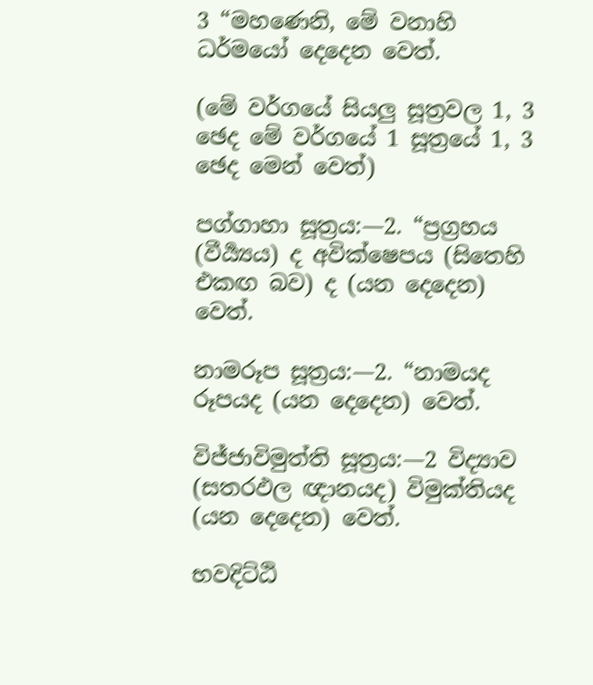3 “මහණෙනි, මේ වනාහි ධර්මයෝ දෙදෙන වෙත්.

(මේ වර්ගයේ සියලු සූත්‍රවල 1, 3 ඡෙද මේ වර්ගයේ 1 සූත්‍රයේ 1, 3 ඡෙද මෙන් වෙත්)

පග්ගාහා සූත්‍රය:—2. “ප්‍රග්‍රහය (වීර්‍ය්‍යය) ද අවික්ෂෙපය (සිතෙහි එකඟ බව) ද (යන දෙදෙන) වෙත්.

නාමරූප සූත්‍රය:—2. “නාමයද රූපයද (යන දෙදෙන) වෙත්.

විජ්ජාවිමුත්ති සූත්‍රය:—2 විද්‍යාව (සතරඵල ඥානයද) විමුක්තියද (යන දෙදෙන) වෙත්.

භවදිට්ඨි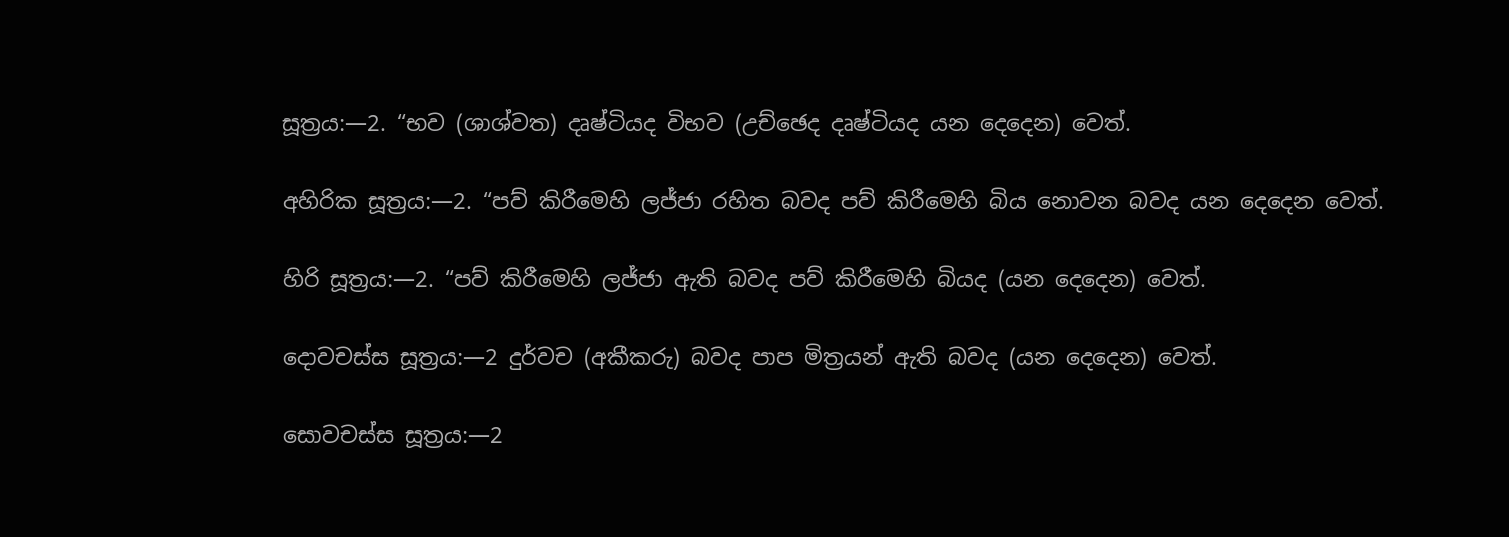සූත්‍රය:—2. “භව (ශාශ්වත) දෘෂ්ටියද විභව (උච්ඡෙද දෘෂ්ටියද යන දෙදෙන) වෙත්.

අහිරික සූත්‍රය:—2. “පව් කිරීමෙහි ලජ්ජා රහිත බවද පව් කිරීමෙහි බිය නොවන බවද යන දෙදෙන වෙත්.

හිරි සූත්‍රය:—2. “පව් කිරීමෙහි ලජ්ජා ඇති බවද පව් කිරීමෙහි බියද (යන දෙදෙන) වෙත්.

දොවචස්ස සූත්‍රය:—2 දුර්වච (අකීකරු) බවද පාප මිත්‍රයන් ඇති බවද (යන දෙදෙන) වෙත්.

සොවචස්ස සූත්‍රය:—2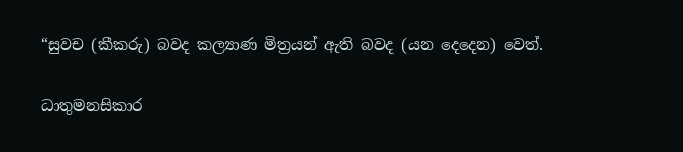“සුවච (කීකරු) බවද කල්‍යාණ මිත්‍රයන් ඇති බවද (යන දෙදෙන) වෙත්.

ධාතුමනසිකාර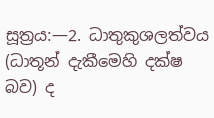සූත්‍රය:—2. ධාතුකුශලත්වය (ධාතූන් දැකීමෙහි දක්ෂ බව) ද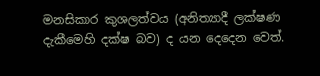මනසිකාර කුශලත්වය (අනිත්‍යාදී ලක්ෂණ දැකීමෙහි දක්ෂ බව) ද යන දෙදෙන වෙත්.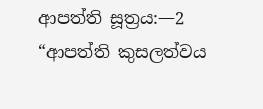ආපත්ති සූත්‍රය:—2 “ආපත්ති කුසලත්වය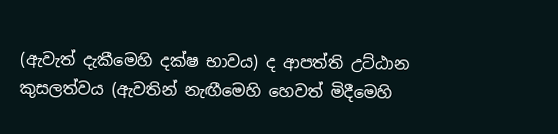(ඇවැත් දැකීමෙහි දක්ෂ භාවය) ද ආපත්ති උට්ඨාන කුසලත්වය (ඇවතින් නැඟීමෙහි හෙවත් මිදීමෙහි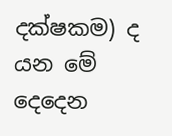දක්ෂකම) ද යන මේ දෙදෙන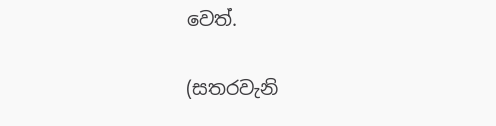වෙත්.

(සතරවැනි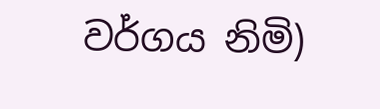වර්ගය නිමි)